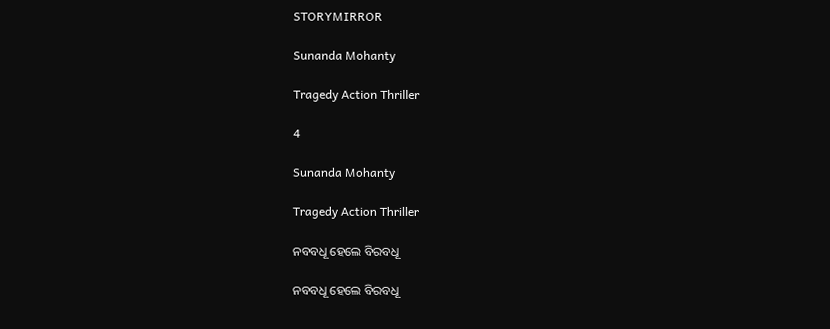STORYMIRROR

Sunanda Mohanty

Tragedy Action Thriller

4

Sunanda Mohanty

Tragedy Action Thriller

ନବବଧୂ ହେଲେ ବିରବଧୂ

ନବବଧୂ ହେଲେ ବିରବଧୂ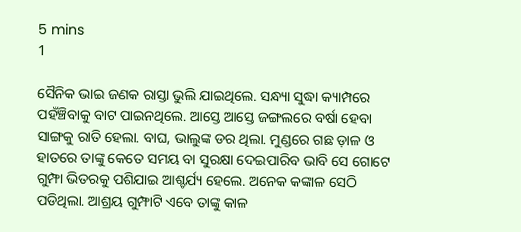5 mins
1

ସୈନିକ ଭାଇ ଜଣକ ରାସ୍ତା ଭୁଲି ଯାଇଥିଲେ. ସନ୍ଧ୍ୟା ସୁଦ୍ଧା କ୍ୟାମ୍ପରେ ପହଁଞ୍ଚିବାକୁ ବାଟ ପାଇନଥିଲେ. ଆସ୍ତେ ଆସ୍ତେ ଜଙ୍ଗଲରେ ବର୍ଷା ହେବା ସାଙ୍ଗକୁ ରାତି ହେଲା. ବାଘ, ଭାଲୁଙ୍କ ଡର ଥିଲା. ମୁଣ୍ଡରେ ଗଛ ଡ଼ାଳ ଓ ହାତରେ ତାଙ୍କୁ କେତେ ସମୟ ବା ସୁରକ୍ଷା ଦେଇପାରିବ ଭାବି ସେ ଗୋଟେ ଗୁମ୍ଫା ଭିତରକୁ ପଶିଯାଇ ଆଶ୍ଚର୍ଯ୍ୟ ହେଲେ. ଅନେକ କଙ୍କାଳ ସେଠି ପଡିଥିଲା. ଆଶ୍ରୟ ଗୁମ୍ଫାଟି ଏବେ ତାଙ୍କୁ କାଳ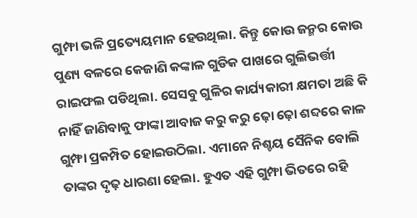ଗୁମ୍ଫା ଭଳି ପ୍ରତ୍ୟେୟମାନ ହେଉଥିଲା. କିନ୍ତୁ କୋଉ ଜନ୍ମର କୋଉ ପୁଣ୍ୟ ବଳରେ କେଜାଣି କଙ୍କାଳ ଗୁଡିକ ପାଖରେ ଗୁଲିଭର୍ତ୍ତୀ ରାଇଫଲ ପଡିଥିଲା. ସେସବୁ ଗୁଳିର କାର୍ଯ୍ୟକାରୀ କ୍ଷମତା ଅଛି କି ନାହିଁ ଜାଣିବାକୁ ଫାଙ୍କା ଆବାଜ କରୁ କରୁ ଢ଼ୋ ଢ଼ୋ ଶବ୍ଦରେ କାଳ ଗୁମ୍ଫା ପ୍ରକମ୍ପିତ ହୋଇଉଠିଲା. ଏମାନେ ନିଶ୍ଚୟ ସୈନିକ ବୋଲି ତାଙ୍କର ଦୃଢ଼ ଧାରଣା ହେଲା. ହୁଏତ ଏହି ଗୁମ୍ଫା ଭିତରେ ରହି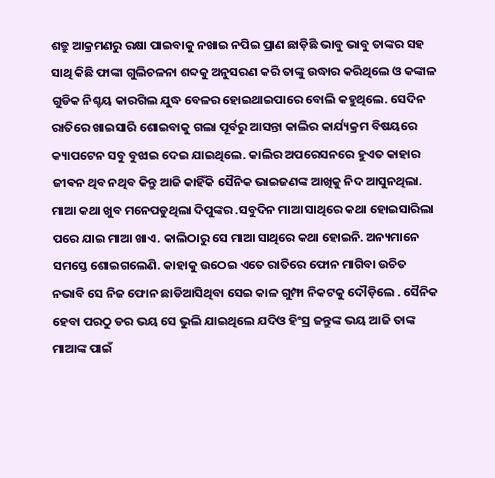ଶତ୍ରୁ ଆକ୍ରମଣରୁ ରକ୍ଷା ପାଇବାକୁ ନଖାଇ ନପିଇ ପ୍ରାଣ ଛାଡ଼ିଛି ଭାବୁ ଭାବୁ ତାଙ୍କର ସହ ସାଥି କିଛି ଫାଙ୍କା ଗୁଲିଚଳନା ଶବ୍ଦକୁ ଅନୁସରଣ କରି ତାଙ୍କୁ ଉଦ୍ଧାର କରିଥିଲେ ଓ କଙ୍କାଳ ଗୁଡିକ ନିଶ୍ଚୟ କାରଗିଲ ଯୁଦ୍ଧ ବେଳର ହୋଇଥାଇପାରେ ବୋଲି କହୁଥିଲେ. ସେଦିନ ରାତିରେ ଖାଇସାରି ଶୋଇବାକୁ ଗଲା ପୂର୍ବରୁ ଆସନ୍ତା କାଲିର କାର୍ଯ୍ୟକ୍ରମ ବିଷୟରେ କ୍ୟାପଟେନ ସବୁ ବୁଝାଇ ଦେଇ ଯାଇଥିଲେ. କାଲିର ଅପରେସନରେ ହୁଏତ କାହାର ଜୀଵନ ଥିବ ନଥିବ କିନ୍ତୁ ଆଜି କାହିଁକି ସୈନିକ ଭାଇଜଣଙ୍କ ଆଖିକୁ ନିଦ ଆସୁନଥିଲା. ମାଆ କଥା ଖୁବ ମନେପଡୁଥିଲା ଦିପୁଙ୍କର .ସବୁଦିନ ମାଆ ସାଥିରେ କଥା ହୋଇସାରିଲା ପରେ ଯାଇ ମାଆ ଖାଏ. କାଲିଠାରୁ ସେ ମାଆ ସାଥିରେ କଥା ହୋଇନି. ଅନ୍ୟମାନେ ସମସ୍ତେ ଶୋଇଗଲେଣି. କାହାକୁ ଉଠେଇ ଏତେ ରାତିରେ ଫୋନ ମାଗିବା ଉଚିତ ନଭାବି ସେ ନିଜ ଫୋନ ଛାଡିଆସିଥିବା ସେଇ କାଳ ଗୁମ୍ଫା ନିକଟକୁ ଦୌଡ଼ିଲେ . ସୈନିକ ହେବା ପରଠୁ ଡର ଭୟ ସେ ଭୁଲି ଯାଇଥିଲେ ଯଦିଓ ହିଂସ୍ର ଜନ୍ତୁଙ୍କ ଭୟ ଆଜି ତାଙ୍କ ମାଆଙ୍କ ପାଇଁ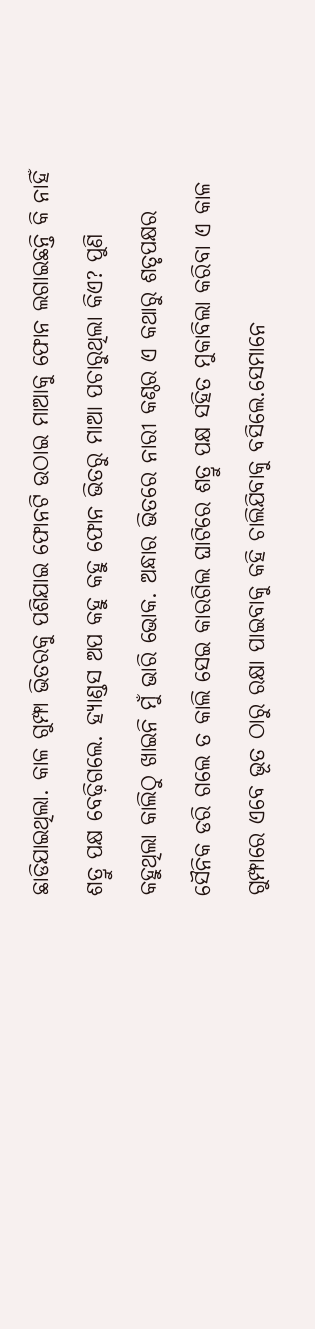ଛାଡିଯାଇଥିଲା. କାଳ ଗୁମ୍ଫା ଭିତରକୁ ପଶିଯାଇ ଫୋନଟି ଉଠାଇ ମାଆକୁ ଫୋନ ଲଗାଇଛନ୍ତି କି ନାହିଁ ଶତ୍ରୁ ପକ୍ଷ ବେଢ଼ିଗଲେ. ହ୍ୟାଣ୍ଡସ ଅପ କହୁ କହୁ ଫୋନ ଭିତରୁ ମାଆ ପଚାରୁଥିଲା କିଏ? ପୁଣି କହୁଥିଲା କାଲିଠୁ ଖାଇନି ମୁଁ ଭାରି ଭୋକ. ଅନ୍ଧାର ଭିତରେ ନାରୀ କଣ୍ଠର ଏ କଥାରୁ ଶତୃପକ୍ଷର ସୈନିକ ଡରି ଗଲେ ତ କାଲି ସେଇ କାରଗିଲ ଘାଟିରେ ଶତ୍ରୁ ପକ୍ଷ ସହିତ ମୁକାବିଲା କରିବା ଏ କାଳ ଗୁମ୍ଫାରେ ଏବେ ଭୂତ ଠାରୁ ରକ୍ଷା ପାଇବାକୁ କହି ଚାଲିଯିବାକୁ ବସିଲେ.ସେମାନେ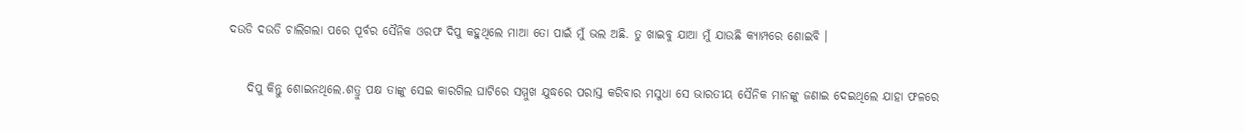ଦଉଡି ଦଉଡି ଚାଲିଗଲା ପରେ ପୂର୍ବର ସୈନିକ ଓରଫ ଦିପୁ କହୁଥିଲେ ମାଆ ତୋ ପାଇଁ ମୁଁ ଭଲ ଅଛି. ତୁ ଖାଇବୁ ଯାଆ ମୁଁ ଯାଉଛି କ୍ୟାମ୍ପରେ ଶୋଇବି ।

    ଦିପୁ କିନ୍ତୁ ଶୋଇନଥିଲେ.ଶତ୍ରୁ ପକ୍ଷ ତାଙ୍କୁ ସେଇ କାରଗିଲ ଘାଟିରେ ସମ୍ମୁଖ ଯୁଦ୍ଧରେ ପରାସ୍ତ କରିବାର ମସୁଧା ସେ ଭାରତୀୟ ସୈନିକ ମାନଙ୍କୁ ଜଣାଇ ଦେଇଥିଲେ ଯାହା ଫଳରେ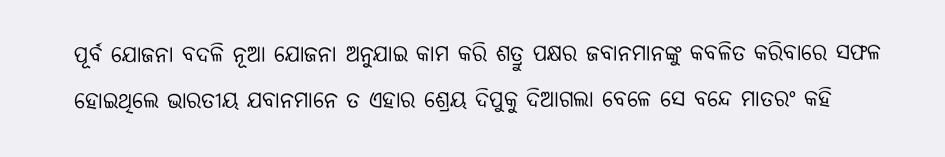ପୂର୍ବ ଯୋଜନା ବଦଳି ନୂଆ ଯୋଜନା ଅନୁଯାଇ କାମ କରି ଶତ୍ରୁ ପକ୍ଷର ଜବାନମାନଙ୍କୁ କବଳିତ କରିବାରେ ସଫଳ ହୋଇଥିଲେ ଭାରତୀୟ ଯବାନମାନେ ତ ଏହାର ଶ୍ରେୟ ଦିପୁକୁ ଦିଆଗଲା ବେଳେ ସେ ବନ୍ଦେ ମାତରଂ କହି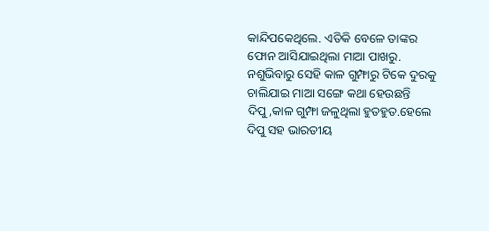କାନ୍ଦିପକେଥିଲେ. ଏତିକି ବେଳେ ତାଙ୍କର ଫୋନ ଆସିଯାଇଥିଲା ମାଆ ପାଖରୁ. ନଶୁଭିବାରୁ ସେହି କାଳ ଗୁମ୍ଫାରୁ ଟିକେ ଦୁରକୁ ଚାଲିଯାଇ ମାଆ ସଙ୍ଗେ କଥା ହେଉଛନ୍ତି ଦିପୁ,କାଳ ଗୁମ୍ଫା ଜଳୁଥିଲା ହୁତହୁତ.ହେଲେ ଦିପୁ ସହ ଭାରତୀୟ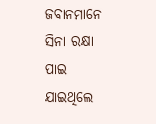ଜବାନମାନେ ସିନା ରକ୍ଷା ପାଇ ଯାଇଥିଲେ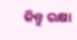କିନ୍ତୁ ରକ୍ଷା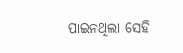ପାଇନଥିଲା ସେହି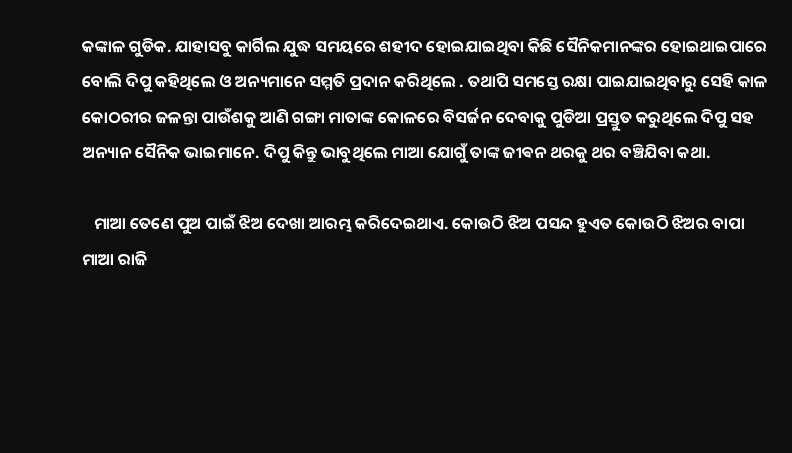କଙ୍କାଳ ଗୁଡିକ. ଯାହାସବୁ କାର୍ଗିଲ ଯୁଦ୍ଧ ସମୟରେ ଶହୀଦ ହୋଇଯାଇଥିବା କିଛି ସୈନିକମାନଙ୍କର ହୋଇଥାଇପାରେ ବୋଲି ଦିପୁ କହିଥିଲେ ଓ ଅନ୍ୟମାନେ ସମ୍ମତି ପ୍ରଦାନ କରିଥିଲେ . ତଥାପି ସମସ୍ତେ ରକ୍ଷା ପାଇଯାଇଥିବାରୁ ସେହି କାଳ କୋଠରୀର ଜଳନ୍ତା ପାଉଁଶକୁ ଆଣି ଗଙ୍ଗା ମାତାଙ୍କ କୋଳରେ ବିସର୍ଜନ ଦେବାକୁ ପୁଡିଆ ପ୍ରସ୍ତୁତ କରୁଥିଲେ ଦିପୁ ସହ ଅନ୍ୟାନ ସୈନିକ ଭାଇମାନେ. ଦିପୁ କିନ୍ତୁ ଭାବୁଥିଲେ ମାଆ ଯୋଗୁଁ ତାଙ୍କ ଜୀଵନ ଥରକୁ ଥର ବଞ୍ଚିଯିବା କଥା.

   ମାଆ ତେଣେ ପୁଅ ପାଇଁ ଝିଅ ଦେଖା ଆରମ୍ଭ କରିଦେଇଥାଏ. କୋଉଠି ଝିଅ ପସନ୍ଦ ହୁଏତ କୋଉଠି ଝିଅର ବାପା ମାଆ ରାଜି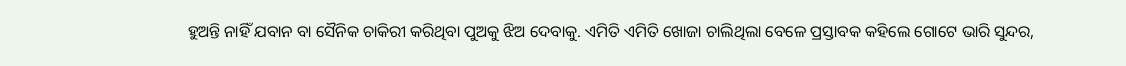ହୁଅନ୍ତି ନାହିଁ ଯବାନ ବା ସୈନିକ ଚାକିରୀ କରିଥିବା ପୁଅକୁ ଝିଅ ଦେବାକୁ. ଏମିତି ଏମିତି ଖୋଜା ଚାଲିଥିଲା ବେଳେ ପ୍ରସ୍ତାବକ କହିଲେ ଗୋଟେ ଭାରି ସୁନ୍ଦର,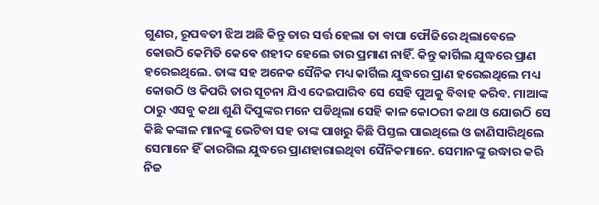ଗୁଣର, ରୂପବତୀ ଝିଅ ଅଛି କିନ୍ତୁ ତାର ସର୍ତ୍ତ ହେଲା ତା ବାପା ଫୌଜିରେ ଥିଲାବେଳେ କୋଉଠି କେମିତି କେଵେ ଶହୀଦ ହେଲେ ତାର ପ୍ରମାଣ ନାହିଁ. କିନ୍ତୁ କାର୍ଗିଲ ଯୁଦ୍ଧରେ ପ୍ରାଣ ହରେଇଥିଲେ. ତାଙ୍କ ସହ ଅନେକ ସୈନିକ ମଧ୍ୟ କାର୍ଗିଲ ଯୁଦ୍ଧରେ ପ୍ରାଣ ହରେଇଥିଲେ ମଧ୍ୟ କୋଉଠି ଓ କିପରି ତାର ସୂଚନା ଯିଏ ଦେଇପାରିବ ସେ ସେହି ପୁଅକୁ ବିବାହ କରିବ. ମାଆଙ୍କ ଠାରୁ ଏସବୁ କଥା ଶୁଣି ଦିପୁଙ୍କର ମନେ ପଡିଥିଲା ସେହି କାଳ କୋଠରୀ କଥା ଓ ଯୋଉଠି ସେ କିଛି କଙ୍କାଳ ମାନଙ୍କୁ ଭେଟିବା ସହ ତାଙ୍କ ପାଖରୁ କିଛି ପିସ୍ତଲ ପାଇଥିଲେ ଓ ଜାଣିସାରିଥିଲେ ସେମାନେ ହିଁ କାରଗିଲ ଯୁଦ୍ଧରେ ପ୍ରାଣହାରାଇଥିବା ସୈନିକମାନେ. ସେମାନଙ୍କୁ ଉଦ୍ଧାର କରି ନିଜ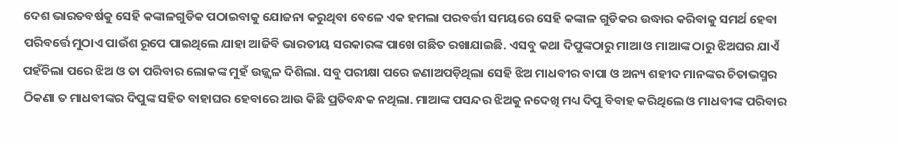ଦେଶ ଭାରତବର୍ଷକୁ ସେହି କଙ୍କାଳଗୁଡିକ ପଠାଇବାକୁ ଯୋଜନା କରୁଥିବା ବେଳେ ଏକ ହମଲା ପରବର୍ତ୍ତୀ ସମୟରେ ସେହି କଙ୍କାଳ ଗୁଡିକର ଉଦ୍ଧାର କରିବାକୁ ସମର୍ଥ ହେବା ପରିବର୍ତ୍ତେ ମୁଠାଏ ପାଉଁଶ ରୂପେ ପାଇଥିଲେ ଯାହା ଆଜିବି ଭାରତୀୟ ସରକାରଙ୍କ ପାଖେ ଗଛିତ ରଖାଯାଇଛି. ଏସବୁ କଥା ଦିପୁଙ୍କଠାରୁ ମାଆ ଓ ମାଆଙ୍କ ଠାରୁ ଝିଅଘର ଯାଏଁ ପହଁଚିଲା ପରେ ଝିଅ ଓ ତା ପରିବାର ଲୋକଙ୍କ ମୁହଁ ଉଜ୍ଜ୍ୱଳ ଦିଶିଲା. ସବୁ ପରୀକ୍ଷା ପରେ ଜଣାଅପଡ଼ିଥିଲା ସେହି ଝିଅ ମାଧବୀର ବାପା ଓ ଅନ୍ୟ ଶହୀଦ ମାନଙ୍କର ଚିତାଭସ୍ମର ଠିକଣା ତ ମାଧବୀଙ୍କର ଦିପୁଙ୍କ ସହିତ ବାହାଘର ହେବାରେ ଆଉ କିଛି ପ୍ରତିବନ୍ଧକ ନଥିଲା. ମାଆଙ୍କ ପସନ୍ଦର ଝିଅକୁ ନଦେଖି ମଧ୍ୟ ଦିପୁ ବିବାହ କରିଥିଲେ ଓ ମାଧବୀଙ୍କ ପରିବାର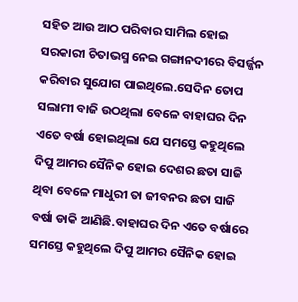ସହିତ ଆଉ ଆଠ ପରିବାର ସାମିଲ ହୋଇ ସରକାରୀ ଚିତାଭସ୍ମ ନେଇ ଗଙ୍ଗାନଦୀରେ ବିସର୍ଜ୍ଜନ କରିବାର ସୁଯୋଗ ପାଇଥିଲେ.ସେଦିନ ତୋପ ସଲାମୀ ବାଜି ଉଠଥିଲା ବେଳେ ବାହାଘର ଦିନ ଏତେ ବର୍ଷା ହୋଇଥିଲା ଯେ ସମସ୍ତେ କହୁଥିଲେ ଦିପୁ ଆମର ସୈନିକ ହୋଇ ଦେଶର ଛତା ସାଜି ଥିବା ବେଳେ ମାଧୁରୀ ତା ଜୀବନର ଛତା ସାଜି ବର୍ଷା ଡାକି ଆଣିଛି.ବାହାଘର ଦିନ ଏତେ ବର୍ଷାରେ ସମସ୍ତେ କହୁଥିଲେ ଦିପୁ ଆମର ସୈନିକ ହୋଇ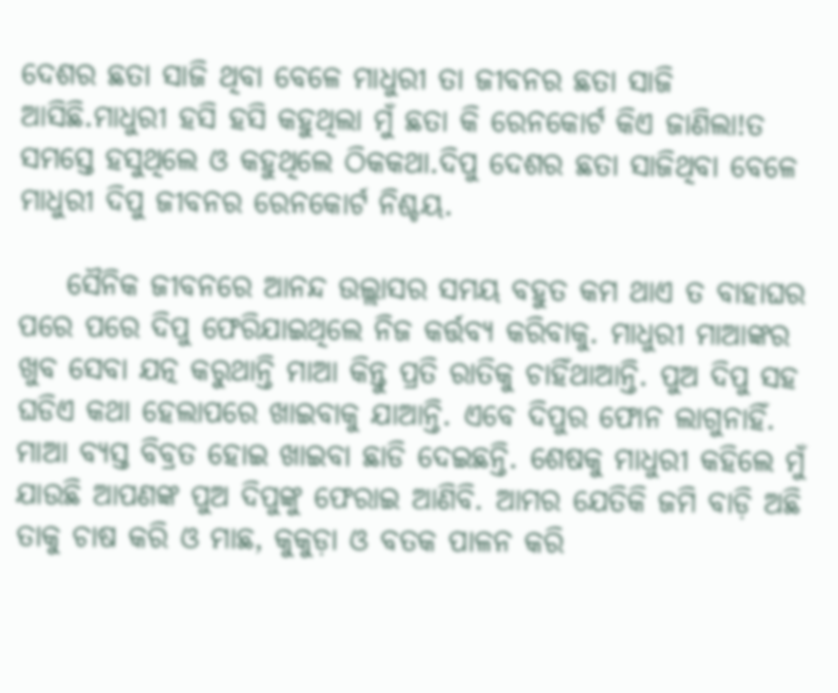ଦେଶର ଛତା ସାଜି ଥିବା ବେଳେ ମାଧୁରୀ ତା ଜୀବନର ଛତା ସାଜି ଆସିଛି.ମାଧୁରୀ ହସି ହସି କହୁଥିଲା ମୁଁ ଛତା କି ରେନକୋର୍ଟ କିଏ ଜାଣିଲା!ତ ସମସ୍ତେ ହସୁଥିଲେ ଓ କହୁଥିଲେ ଠିକକଥା.ଦିପୁ ଦେଶର ଛତା ସାଜିଥିବା ବେଳେ ମାଧୁରୀ ଦିପୁ ଜୀବନର ରେନକୋର୍ଟ ନିଶ୍ଚୟ.

    ସୈନିକ ଜୀବନରେ ଆନନ୍ଦ ଉଲ୍ଲାସର ସମୟ ବହୁତ କମ ଥାଏ ତ ବାହାଘର ପରେ ପରେ ଦିପୁ ଫେରିଯାଇଥିଲେ ନିଜ କର୍ତ୍ତବ୍ୟ କରିବାକୁ. ମାଧୁରୀ ମାଆଙ୍କର ଖୁବ ସେବା ଯତ୍ନ କରୁଥାନ୍ତି ମାଆ କିନ୍ତୁ ପ୍ରତି ରାତିକୁ ଚାହିଁଥାଆନ୍ତି. ପୁଅ ଦିପୁ ସହ ଘଡିଏ କଥା ହେଲାପରେ ଖାଇବାକୁ ଯାଆନ୍ତି. ଏବେ ଦିପୁର ଫୋନ ଲାଗୁନାହିଁ. ମାଆ ବ୍ୟସ୍ତ ବିବ୍ରତ ହୋଇ ଖାଇବା ଛାଡି ଦେଇଛନ୍ତି. ଶେଷକୁ ମାଧୁରୀ କହିଲେ ମୁଁ ଯାଉଛି ଆପଣଙ୍କ ପୁଅ ଦିପୁଙ୍କୁ ଫେରାଇ ଆଣିବି. ଆମର ଯେତିକି ଜମି ବାଡ଼ି ଅଛି ତାକୁ ଚାଷ କରି ଓ ମାଛ, କୁକୁଡ଼ା ଓ ବତକ ପାଳନ କରି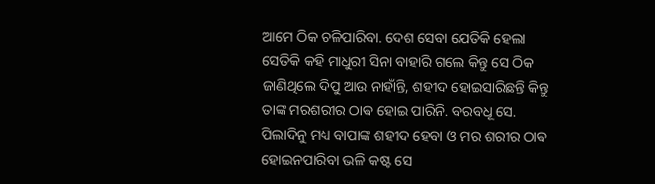ଆମେ ଠିକ ଚଳିପାରିବା. ଦେଶ ସେବା ଯେତିକି ହେଲା ସେତିକି କହି ମାଧୁରୀ ସିନା ବାହାରି ଗଲେ କିନ୍ତୁ ସେ ଠିକ ଜାଣିଥିଲେ ଦିପୁ ଆଉ ନାହାଁନ୍ତି, ଶହୀଦ ହୋଇସାରିଛନ୍ତି କିନ୍ତୁ ତାଙ୍କ ମରଶରୀର ଠାଵ ହୋଇ ପାରିନି. ବରବଧୂ ସେ. ପିଲାଦିନୁ ମଧ୍ୟ ବାପାଙ୍କ ଶହୀଦ ହେବା ଓ ମର ଶରୀର ଠାଵ ହୋଇନପାରିବା ଭଳି କଷ୍ଟ ସେ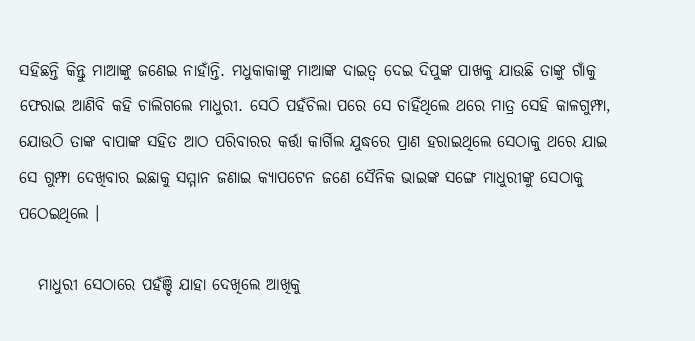ସହିଛନ୍ତି କିନ୍ତୁ ମାଆଙ୍କୁ ଜଣେଇ ନାହାଁନ୍ତି. ମଧୁକାକାଙ୍କୁ ମାଆଙ୍କ ଦାଇତ୍ୱ ଦେଇ ଦିପୁଙ୍କ ପାଖକୁ ଯାଉଛି ତାଙ୍କୁ ଗାଁକୁ ଫେରାଇ ଆଣିବି କହି ଚାଲିଗଲେ ମାଧୁରୀ. ସେଠି ପହଁଚିଲା ପରେ ସେ ଚାହିଁଥିଲେ ଥରେ ମାତ୍ର ସେହି କାଳଗୁମ୍ଫା, ଯୋଉଠି ତାଙ୍କ ବାପାଙ୍କ ସହିତ ଆଠ ପରିବାରର କର୍ତ୍ତା କାର୍ଗିଲ ଯୁଦ୍ଧରେ ପ୍ରାଣ ହରାଇଥିଲେ ସେଠାକୁ ଥରେ ଯାଇ ସେ ଗୁମ୍ଫା ଦେଖିବାର ଇଛାକୁ ସମ୍ମାନ ଜଣାଇ କ୍ୟାପଟେନ ଜଣେ ସୈନିକ ଭାଇଙ୍କ ସଙ୍ଗେ ମାଧୁରୀଙ୍କୁ ସେଠାକୁ ପଠେଇଥିଲେ ।

   ମାଧୁରୀ ସେଠାରେ ପହଁଞ୍ଚି ଯାହା ଦେଖିଲେ ଆଖିକୁ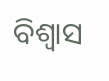ବିଶ୍ୱାସ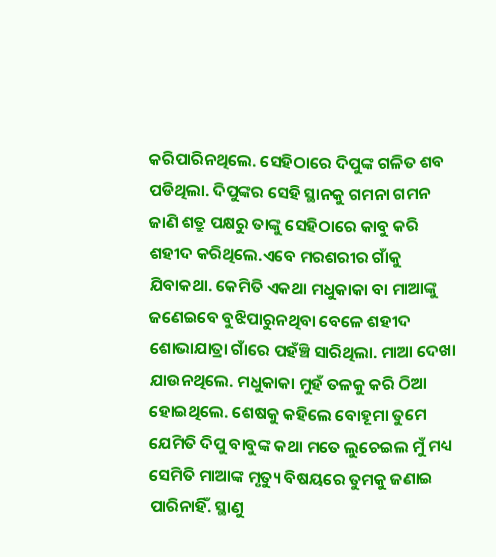କରିପାରିନଥିଲେ. ସେହିଠାରେ ଦିପୁଙ୍କ ଗଳିତ ଶବ ପଡିଥିଲା. ଦିପୁଙ୍କର ସେହି ସ୍ଥାନକୁ ଗମନା ଗମନ ଜାଣି ଶତ୍ରୁ ପକ୍ଷରୁ ତାଙ୍କୁ ସେହିଠାରେ କାବୁ କରି ଶହୀଦ କରିଥିଲେ.ଏବେ ମରଶରୀର ଗାଁକୁ ଯିବାକଥା. କେମିତି ଏକଥା ମଧୁକାକା ବା ମାଆଙ୍କୁ ଜଣେଇବେ ବୁଝିପାରୁନଥିବା ବେଳେ ଶହୀଦ ଶୋଭାଯାତ୍ରା ଗାଁରେ ପହଁଞ୍ଚି ସାରିଥିଲା. ମାଆ ଦେଖା ଯାଉନଥିଲେ. ମଧୁକାକା ମୁହଁ ତଳକୁ କରି ଠିଆ ହୋଇଥିଲେ. ଶେଷକୁ କହିଲେ ବୋହୂମା ତୁମେ ଯେମିତି ଦିପୁ ବାବୁଙ୍କ କଥା ମତେ ଲୁଚେଇଲ ମୁଁ ମଧ୍ୟ ସେମିତି ମାଆଙ୍କ ମୃତ୍ୟୁ ବିଷୟରେ ତୁମକୁ ଜଣାଇ ପାରିନାହିଁ. ସ୍ଥାଣୁ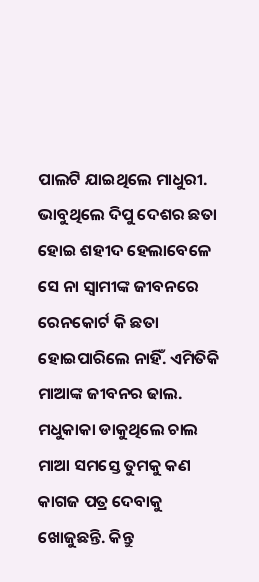ପାଲଟି ଯାଇଥିଲେ ମାଧୁରୀ. ଭାବୁଥିଲେ ଦିପୁ ଦେଶର ଛତା ହୋଇ ଶହୀଦ ହେଲାବେଳେ ସେ ନା ସ୍ୱାମୀଙ୍କ ଜୀବନରେ ରେନକୋର୍ଟ କି ଛତା ହୋଇପାରିଲେ ନାହିଁ. ଏମିତିକି ମାଆଙ୍କ ଜୀବନର ଢାଲ. ମଧୁକାକା ଡାକୁଥିଲେ ଚାଲ ମାଆ ସମସ୍ତେ ତୁମକୁ କଣ କାଗଜ ପତ୍ର ଦେବାକୁ ଖୋଜୁଛନ୍ତି. କିନ୍ତୁ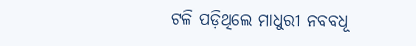ଟଳି ପଡ଼ିଥିଲେ ମାଧୁରୀ ନବବଧୂ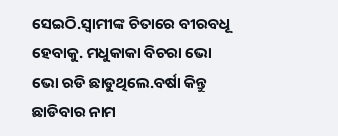ସେଇଠି.ସ୍ୱାମୀଙ୍କ ଚିତାରେ ବୀରବଧୂ ହେବାକୁ. ମଧୁକାକା ବିଚରା ଭୋ ଭୋ ରଡି ଛାଡୁଥିଲେ.ବର୍ଷା କିନ୍ତୁ ଛାଡିବାର ନାମ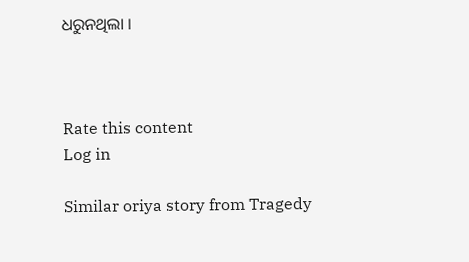ଧରୁନଥିଲା ।



Rate this content
Log in

Similar oriya story from Tragedy